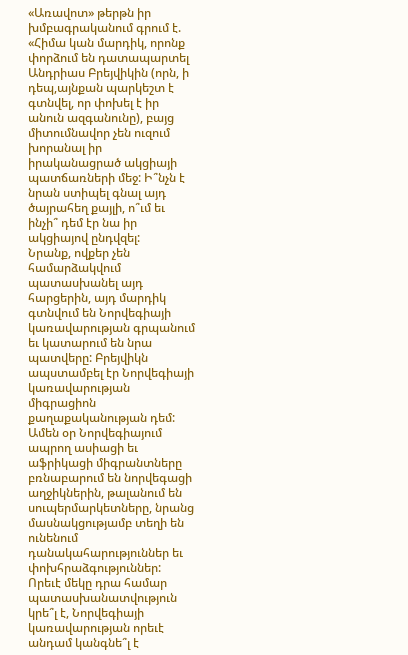«Առավոտ» թերթն իր խմբագրականում գրում է. «Հիմա կան մարդիկ, որոնք փորձում են դատապարտել Անդրիաս Բրեյվիկին (որն, ի դեպ,այնքան պարկեշտ է գտնվել, որ փոխել է իր անուն ազգանունը), բայց միտումնավոր չեն ուզում խորանալ իր իրականացրած ակցիայի պատճառների մեջ: Ի՞նչն է նրան ստիպել գնալ այդ ծայրահեղ քայլի, ո՞ւմ եւ ինչի՞ դեմ էր նա իր ակցիայով ընդվզել:
Նրանք, ովքեր չեն համարձակվում պատասխանել այդ հարցերին, այդ մարդիկ գտնվում են Նորվեգիայի կառավարության գրպանում եւ կատարում են նրա պատվերը: Բրեյվիկն ապստամբել էր Նորվեգիայի կառավարության միգրացիոն քաղաքականության դեմ: Ամեն օր Նորվեգիայում ապրող ասիացի եւ աֆրիկացի միգրանտները բռնաբարում են նորվեգացի աղջիկներին, թալանում են սուպերմարկետները, նրանց մասնակցությամբ տեղի են ունենում դանակահարություններ եւ փոխհրաձգություններ: Որեւէ մեկը դրա համար պատասխանատվություն կրե՞լ է, Նորվեգիայի կառավարության որեւէ անդամ կանգնե՞լ է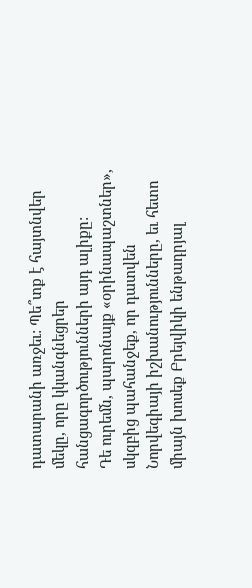դատարանի առջեւ: Պե՞տք է հայտնվեր մեկը, որը կկանգնեցրեր հանցագործությունների այդ ալիքը:
Դե ուրեմն, պարոնայք «օրինապաշտներ», սկզբից պահանջեք, որ դատվեն Նորվեգիայի իշխանությունները, եւ հետո միայն խոսեք Բրեյվիկի ենթադրյալ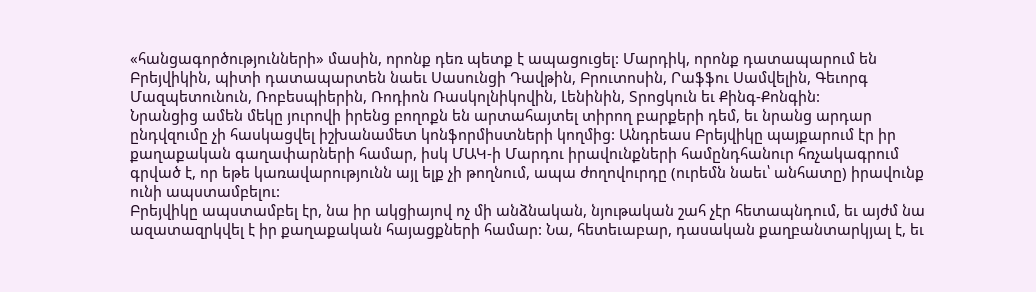«հանցագործությունների» մասին, որոնք դեռ պետք է ապացուցել: Մարդիկ, որոնք դատապարում են Բրեյվիկին, պիտի դատապարտեն նաեւ Սասունցի Դավթին, Բրուտոսին, Րաֆֆու Սամվելին, Գեւորգ Մազպետունուն, Ռոբեսպիերին, Ռոդիոն Ռասկոլնիկովին, Լենինին, Տրոցկուն եւ Քինգ-Քոնգին:
Նրանցից ամեն մեկը յուրովի իրենց բողոքն են արտահայտել տիրող բարքերի դեմ, եւ նրանց արդար ընդվզումը չի հասկացվել իշխանամետ կոնֆորմիստների կողմից: Անդրեաս Բրեյվիկը պայքարում էր իր քաղաքական գաղափարների համար, իսկ ՄԱԿ-ի Մարդու իրավունքների համընդհանուր հռչակագրում գրված է, որ եթե կառավարությունն այլ ելք չի թողնում, ապա ժողովուրդը (ուրեմն նաեւ՝ անհատը) իրավունք ունի ապստամբելու:
Բրեյվիկը ապստամբել էր, նա իր ակցիայով ոչ մի անձնական, նյութական շահ չէր հետապնդում, եւ այժմ նա ազատազրկվել է իր քաղաքական հայացքների համար: Նա, հետեւաբար, դասական քաղբանտարկյալ է, եւ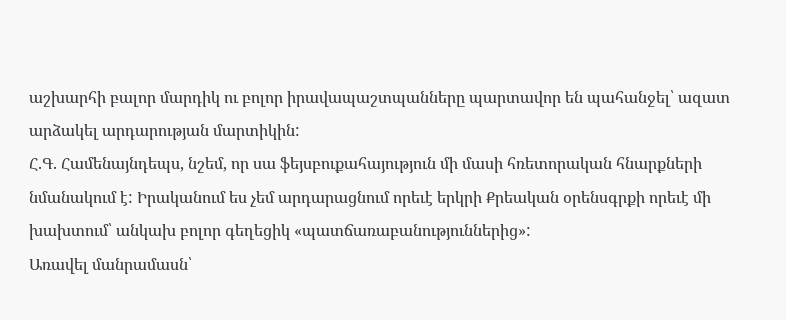աշխարհի բալոր մարդիկ ու բոլոր իրավապաշտպանները պարտավոր են պահանջել՝ ազատ արձակել արդարության մարտիկին:
Հ.Գ. Համենայնդեպս, նշեմ, որ սա ֆեյսբուքահայություն մի մասի հռետորական հնարքների նմանակում է: Իրականում ես չեմ արդարացնում որեւէ երկրի Քրեական օրենսգրքի որեւէ մի խախտում՝ անկախ բոլոր գեղեցիկ «պատճառաբանություններից»:
Առավել մանրամասն՝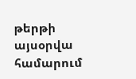թերթի այսօրվա համարում